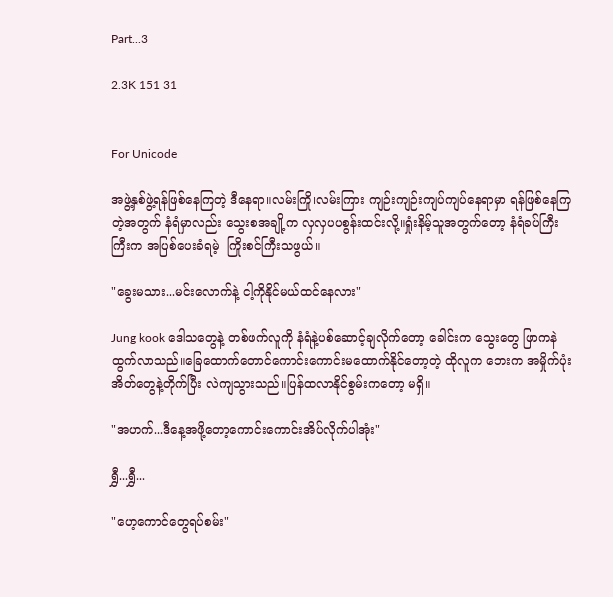Part...3

2.3K 151 31


For Unicode

အဖွဲ့နှစ်ဖွဲ့ရန်ဖြစ်နေကြတဲ့ ဒီနေရာ။လမ်းကြို၊လမ်းကြား ကျဉ်းကျဉ်းကျပ်ကျပ်နေရာမှာ ရန်ဖြစ်နေကြတဲ့အတွက် နံရံမှာလည်း သွေးစအချို့က လှလှပပစွန်းထင်းလို့။ရှုံးနိမ့်သူအတွက်တော့ နံရံခပ်ကြီးကြီးက အပြစ်ပေးခံရမဲ့  ကြိုးစင်ကြီးသဖွယ်။

"ခွေးမသား...မင်းလောက်နဲ့ ငါ့ကိုနိုင်မယ်ထင်နေလား"

Jung kook ဒေါသတွေနဲ့ တစ်ဖက်လူကို နံရံနဲ့ပစ်ဆောင့်ချလိုက်တော့ ခေါင်းက သွေးတွေ ဖြာကနဲထွက်လာသည်။ခြေထောက်တောင်ကောင်းကောင်းမထောက်နိုင်တော့တဲ့ ထိုလူက ဘေးက အမှိုက်ပုံးအိတ်တွေနဲ့တိုက်ပြီး လဲကျသွားသည်။ပြန်ထလာနိုင်စွမ်းကတော့ မရှိ။

"အဟက်...ဒီနေ့အဖို့တော့ကောင်းကောင်းအိပ်လိုက်ပါအုံး"

ရွှီ...ရွှီ...

"ဟေ့ကောင်တွေရပ်စမ်း"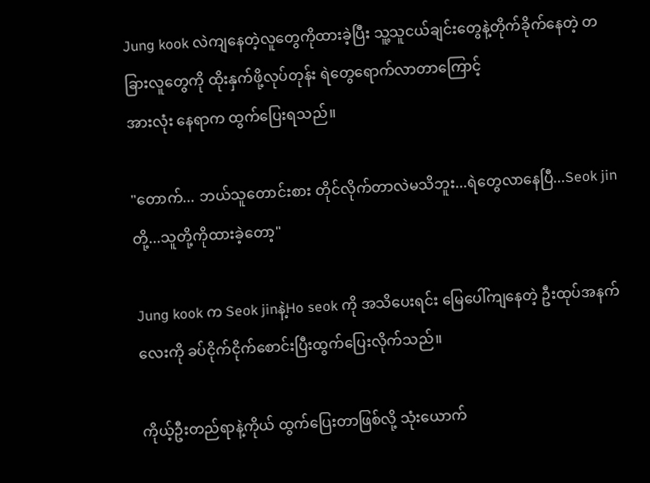Jung kook လဲကျနေတဲ့လူတွေကိုထားခဲ့ပြီး သူ့သူငယ်ချင်းတွေနဲ့တိုက်ခိုက်နေတဲ့ တခြားလူတွေကို ထိုးနှက်ဖို့လုပ်တုန်း ရဲတွေရောက်လာတာကြောင့်
အားလုံး နေရာက ထွက်ပြေးရသည်။

"တောက်... ဘယ်သူတောင်းစား တိုင်လိုက်တာလဲမသိဘူး...ရဲတွေလာနေပြီ...Seok jinတို့...သူတို့ကိုထားခဲ့တော့"

Jung kook က Seok jinနဲ့Ho seok ကို အသိပေးရင်း မြေပေါ်ကျနေတဲ့ ဦးထုပ်အနက်လေးကို ခပ်ငိုက်ငိုက်စောင်းပြီးထွက်ပြေးလိုက်သည်။

ကိုယ့်ဦးတည်ရာနဲ့ကိုယ် ထွက်ပြေးတာဖြစ်လို့ သုံးယောက်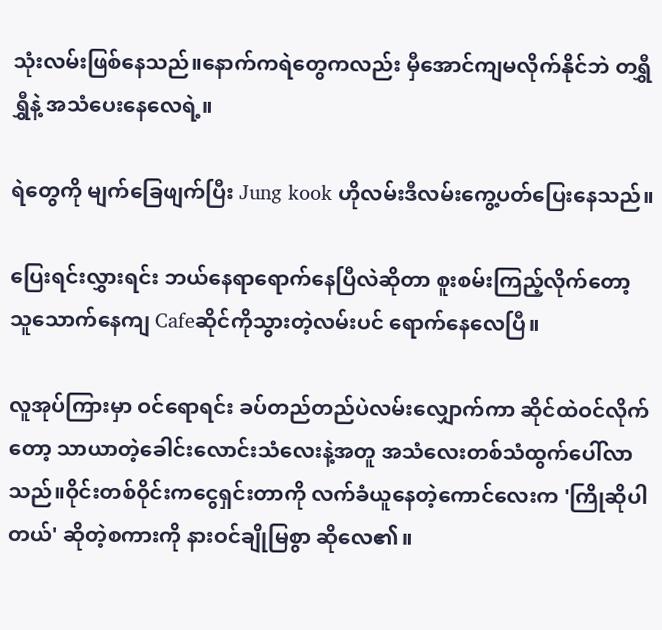သုံးလမ်းဖြစ်နေသည်။နောက်ကရဲတွေကလည်း မှီအောင်ကျမလိုက်နိုင်ဘဲ တရွှီရွှီနဲ့ အသံပေးနေလေရဲ့။

ရဲတွေကို မျက်ခြေဖျက်ပြီး Jung kook ဟိုလမ်းဒီလမ်းကွေ့ပတ်ပြေးနေသည်။

ပြေးရင်းလွှားရင်း ဘယ်နေရာရောက်နေပြီလဲဆိုတာ စူးစမ်းကြည့်လိုက်တော့ သူသောက်နေကျ Cafeဆိုင်ကိုသွားတဲ့လမ်းပင် ရောက်နေလေပြီ။

လူအုပ်ကြားမှာ ဝင်ရောရင်း ခပ်တည်တည်ပဲလမ်းလျှောက်ကာ ဆိုင်ထဲဝင်လိုက်တော့ သာယာတဲ့ခေါင်းလောင်းသံလေးနဲ့အတူ အသံလေးတစ်သံထွက်ပေါ်လာသည်။ဝိုင်းတစ်ဝိုင်းကငွေရှင်းတာကို လက်ခံယူနေတဲ့ကောင်လေးက 'ကြိုဆိုပါတယ်' ဆိုတဲ့စကားကို နားဝင်ချိုမြစွာ ဆိုလေ၏။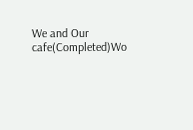We and Our cafe(Completed)Wo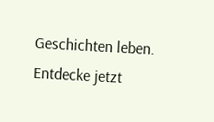Geschichten leben. Entdecke jetzt